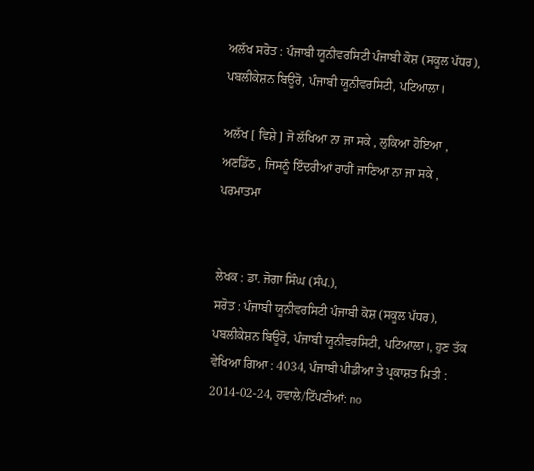ਅਲੱਖ ਸਰੋਤ : ਪੰਜਾਬੀ ਯੂਨੀਵਰਸਿਟੀ ਪੰਜਾਬੀ ਕੋਸ਼ (ਸਕੂਲ ਪੱਧਰ), ਪਬਲੀਕੇਸ਼ਨ ਬਿਊਰੋ, ਪੰਜਾਬੀ ਯੂਨੀਵਰਸਿਟੀ, ਪਟਿਆਲਾ।

ਅਲੱਖ [ ਵਿਸ਼ੇ ] ਜੋ ਲੱਖਿਆ ਨਾ ਜਾ ਸਕੇ , ਲੁਕਿਆ ਹੋਇਆ , ਅਣਡਿੱਠ , ਜਿਸਨੂੰ ਇੰਦਰੀਆਂ ਰਾਹੀਂ ਜਾਣਿਆ ਨਾ ਜਾ ਸਕੇ , ਪਰਮਾਤਮਾ


ਲੇਖਕ : ਡਾ. ਜੋਗਾ ਸਿੰਘ (ਸੰਪ.),
ਸਰੋਤ : ਪੰਜਾਬੀ ਯੂਨੀਵਰਸਿਟੀ ਪੰਜਾਬੀ ਕੋਸ਼ (ਸਕੂਲ ਪੱਧਰ), ਪਬਲੀਕੇਸ਼ਨ ਬਿਊਰੋ, ਪੰਜਾਬੀ ਯੂਨੀਵਰਸਿਟੀ, ਪਟਿਆਲਾ।, ਹੁਣ ਤੱਕ ਵੇਖਿਆ ਗਿਆ : 4034, ਪੰਜਾਬੀ ਪੀਡੀਆ ਤੇ ਪ੍ਰਕਾਸ਼ਤ ਮਿਤੀ : 2014-02-24, ਹਵਾਲੇ/ਟਿੱਪਣੀਆਂ: no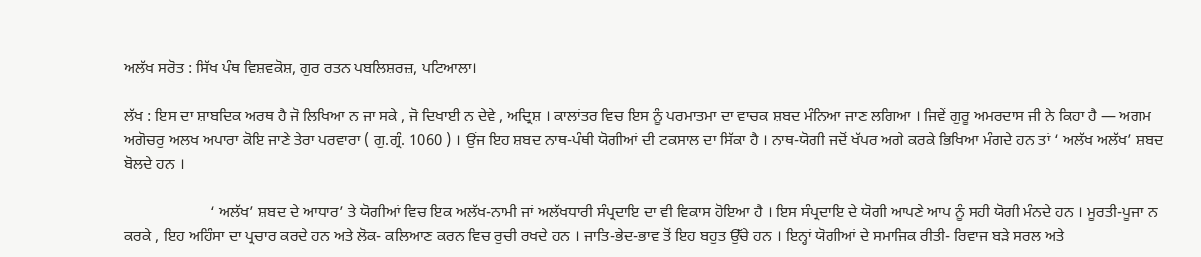ਅਲੱਖ ਸਰੋਤ : ਸਿੱਖ ਪੰਥ ਵਿਸ਼ਵਕੋਸ਼, ਗੁਰ ਰਤਨ ਪਬਲਿਸ਼ਰਜ਼, ਪਟਿਆਲਾ।

ਲੱਖ : ਇਸ ਦਾ ਸ਼ਾਬਦਿਕ ਅਰਥ ਹੈ ਜੋ ਲਿਖਿਆ ਨ ਜਾ ਸਕੇ , ਜੋ ਦਿਖਾਈ ਨ ਦੇਵੇ , ਅਦ੍ਰਿਸ਼ । ਕਾਲਾਂਤਰ ਵਿਚ ਇਸ ਨੂੰ ਪਰਮਾਤਮਾ ਦਾ ਵਾਚਕ ਸ਼ਬਦ ਮੰਨਿਆ ਜਾਣ ਲਗਿਆ । ਜਿਵੇਂ ਗੁਰੂ ਅਮਰਦਾਸ ਜੀ ਨੇ ਕਿਹਾ ਹੈ — ਅਗਮ ਅਗੋਚਰੁ ਅਲਖ ਅਪਾਰਾ ਕੋਇ ਜਾਣੇ ਤੇਰਾ ਪਰਵਾਰਾ ( ਗੁ.ਗ੍ਰੰ. 1060 ) । ਉਂਜ ਇਹ ਸ਼ਬਦ ਨਾਥ-ਪੰਥੀ ਯੋਗੀਆਂ ਦੀ ਟਕਸਾਲ ਦਾ ਸਿੱਕਾ ਹੈ । ਨਾਥ-ਯੋਗੀ ਜਦੋਂ ਖੱਪਰ ਅਗੇ ਕਰਕੇ ਭਿਖਿਆ ਮੰਗਦੇ ਹਨ ਤਾਂ ‘ ਅਲੱਖ ਅਲੱਖ’ ਸ਼ਬਦ ਬੋਲਦੇ ਹਨ ।

                      ‘ ਅਲੱਖ’ ਸ਼ਬਦ ਦੇ ਆਧਾਰ’ ਤੇ ਯੋਗੀਆਂ ਵਿਚ ਇਕ ਅਲੱਖ-ਨਾਮੀ ਜਾਂ ਅਲੱਖਧਾਰੀ ਸੰਪ੍ਰਦਾਇ ਦਾ ਵੀ ਵਿਕਾਸ ਹੋਇਆ ਹੈ । ਇਸ ਸੰਪ੍ਰਦਾਇ ਦੇ ਯੋਗੀ ਆਪਣੇ ਆਪ ਨੂੰ ਸਹੀ ਯੋਗੀ ਮੰਨਦੇ ਹਨ । ਮੂਰਤੀ-ਪੂਜਾ ਨ ਕਰਕੇ , ਇਹ ਅਹਿੰਸਾ ਦਾ ਪ੍ਰਚਾਰ ਕਰਦੇ ਹਨ ਅਤੇ ਲੋਕ- ਕਲਿਆਣ ਕਰਨ ਵਿਚ ਰੁਚੀ ਰਖਦੇ ਹਨ । ਜਾਤਿ-ਭੇਦ-ਭਾਵ ਤੋਂ ਇਹ ਬਹੁਤ ਉੱਚੇ ਹਨ । ਇਨ੍ਹਾਂ ਯੋਗੀਆਂ ਦੇ ਸਮਾਜਿਕ ਰੀਤੀ- ਰਿਵਾਜ ਬੜੇ ਸਰਲ ਅਤੇ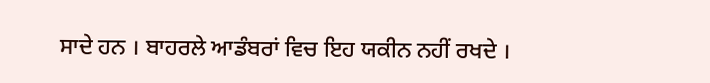ਸਾਦੇ ਹਨ । ਬਾਹਰਲੇ ਆਡੰਬਰਾਂ ਵਿਚ ਇਹ ਯਕੀਨ ਨਹੀਂ ਰਖਦੇ ।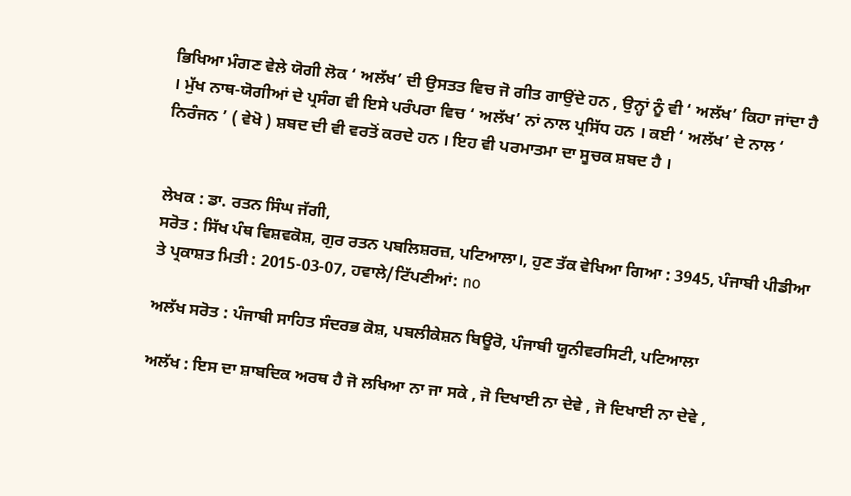ਭਿਖਿਆ ਮੰਗਣ ਵੇਲੇ ਯੋਗੀ ਲੋਕ ‘ ਅਲੱਖ’ ਦੀ ਉਸਤਤ ਵਿਚ ਜੋ ਗੀਤ ਗਾਉਂਦੇ ਹਨ , ਉਨ੍ਹਾਂ ਨੂੰ ਵੀ ‘ ਅਲੱਖ’ ਕਿਹਾ ਜਾਂਦਾ ਹੈ । ਮੁੱਖ ਨਾਥ-ਯੋਗੀਆਂ ਦੇ ਪ੍ਰਸੰਗ ਵੀ ਇਸੇ ਪਰੰਪਰਾ ਵਿਚ ‘ ਅਲੱਖ’ ਨਾਂ ਨਾਲ ਪ੍ਰਸਿੱਧ ਹਨ । ਕਈ ‘ ਅਲੱਖ’ ਦੇ ਨਾਲ ‘ ਨਿਰੰਜਨ ’ ( ਵੇਖੋ ) ਸ਼ਬਦ ਦੀ ਵੀ ਵਰਤੋਂ ਕਰਦੇ ਹਨ । ਇਹ ਵੀ ਪਰਮਾਤਮਾ ਦਾ ਸੂਚਕ ਸ਼ਬਦ ਹੈ ।


ਲੇਖਕ : ਡਾ. ਰਤਨ ਸਿੰਘ ਜੱਗੀ,
ਸਰੋਤ : ਸਿੱਖ ਪੰਥ ਵਿਸ਼ਵਕੋਸ਼, ਗੁਰ ਰਤਨ ਪਬਲਿਸ਼ਰਜ਼, ਪਟਿਆਲਾ।, ਹੁਣ ਤੱਕ ਵੇਖਿਆ ਗਿਆ : 3945, ਪੰਜਾਬੀ ਪੀਡੀਆ ਤੇ ਪ੍ਰਕਾਸ਼ਤ ਮਿਤੀ : 2015-03-07, ਹਵਾਲੇ/ਟਿੱਪਣੀਆਂ: no

ਅਲੱਖ ਸਰੋਤ : ਪੰਜਾਬੀ ਸਾਹਿਤ ਸੰਦਰਭ ਕੋਸ਼, ਪਬਲੀਕੇਸ਼ਨ ਬਿਊਰੋ, ਪੰਜਾਬੀ ਯੂਨੀਵਰਸਿਟੀ, ਪਟਿਆਲਾ

ਅਲੱਖ : ਇਸ ਦਾ ਸ਼ਾਬਦਿਕ ਅਰਥ ਹੈ ਜੋ ਲਖਿਆ ਨਾ ਜਾ ਸਕੇ , ਜੋ ਦਿਖਾਈ ਨਾ ਦੇਵੇ , ਜੋ ਦਿਖਾਈ ਨਾ ਦੇਵੇ ,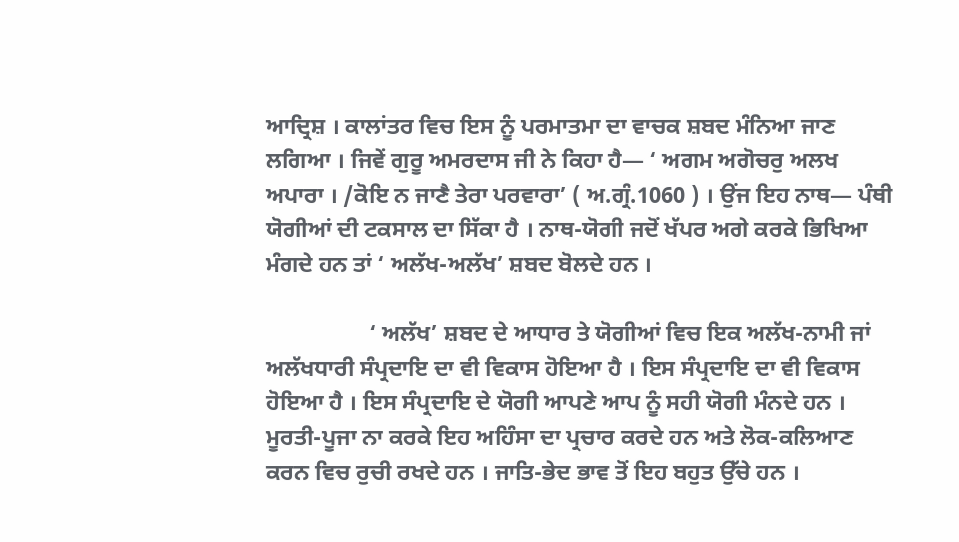ਆਦ੍ਰਿਸ਼ । ਕਾਲਾਂਤਰ ਵਿਚ ਇਸ ਨੂੰ ਪਰਮਾਤਮਾ ਦਾ ਵਾਚਕ ਸ਼ਬਦ ਮੰਨਿਆ ਜਾਣ ਲਗਿਆ । ਜਿਵੇਂ ਗੁਰੂ ਅਮਰਦਾਸ ਜੀ ਨੇ ਕਿਹਾ ਹੈ— ‘ ਅਗਮ ਅਗੋਚਰੁ ਅਲਖ ਅਪਾਰਾ । /ਕੋਇ ਨ ਜਾਣੈ ਤੇਰਾ ਪਰਵਾਰਾ’ ( ਅ.ਗ੍ਰੰ.1060 ) । ਉਂਜ ਇਹ ਨਾਥ— ਪੰਥੀ ਯੋਗੀਆਂ ਦੀ ਟਕਸਾਲ ਦਾ ਸਿੱਕਾ ਹੈ । ਨਾਥ-ਯੋਗੀ ਜਦੋਂ ਖੱਪਰ ਅਗੇ ਕਰਕੇ ਭਿਖਿਆ ਮੰਗਦੇ ਹਨ ਤਾਂ ‘ ਅਲੱਖ-ਅਲੱਖ’ ਸ਼ਬਦ ਬੋਲਦੇ ਹਨ ।

                  ‘ ਅਲੱਖ’ ਸ਼ਬਦ ਦੇ ਆਧਾਰ ਤੇ ਯੋਗੀਆਂ ਵਿਚ ਇਕ ਅਲੱਖ-ਨਾਮੀ ਜਾਂ ਅਲੱਖਧਾਰੀ ਸੰਪ੍ਰਦਾਇ ਦਾ ਵੀ ਵਿਕਾਸ ਹੋਇਆ ਹੈ । ਇਸ ਸੰਪ੍ਰਦਾਇ ਦਾ ਵੀ ਵਿਕਾਸ ਹੋਇਆ ਹੈ । ਇਸ ਸੰਪ੍ਰਦਾਇ ਦੇ ਯੋਗੀ ਆਪਣੇ ਆਪ ਨੂੰ ਸਹੀ ਯੋਗੀ ਮੰਨਦੇ ਹਨ । ਮੂਰਤੀ-ਪੂਜਾ ਨਾ ਕਰਕੇ ਇਹ ਅਹਿੰਸਾ ਦਾ ਪ੍ਰਚਾਰ ਕਰਦੇ ਹਨ ਅਤੇ ਲੋਕ-ਕਲਿਆਣ ਕਰਨ ਵਿਚ ਰੁਚੀ ਰਖਦੇ ਹਨ । ਜਾਤਿ-ਭੇਦ ਭਾਵ ਤੋਂ ਇਹ ਬਹੁਤ ਉੱਚੇ ਹਨ ।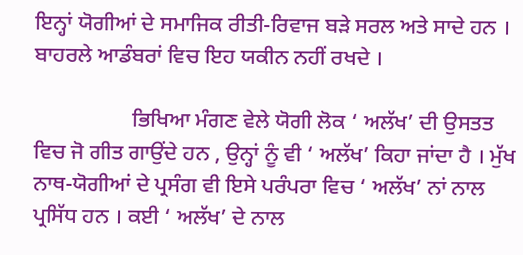ਇਨ੍ਹਾਂ ਯੋਗੀਆਂ ਦੇ ਸਮਾਜਿਕ ਰੀਤੀ-ਰਿਵਾਜ ਬੜੇ ਸਰਲ ਅਤੇ ਸਾਦੇ ਹਨ । ਬਾਹਰਲੇ ਆਡੰਬਰਾਂ ਵਿਚ ਇਹ ਯਕੀਨ ਨਹੀਂ ਰਖਦੇ ।

                  ਭਿਖਿਆ ਮੰਗਣ ਵੇਲੇ ਯੋਗੀ ਲੋਕ ‘ ਅਲੱਖ’ ਦੀ ਉਸਤਤ ਵਿਚ ਜੋ ਗੀਤ ਗਾਉਂਦੇ ਹਨ , ਉਨ੍ਹਾਂ ਨੂੰ ਵੀ ‘ ਅਲੱਖ’ ਕਿਹਾ ਜਾਂਦਾ ਹੈ । ਮੁੱਖ ਨਾਥ-ਯੋਗੀਆਂ ਦੇ ਪ੍ਰਸੰਗ ਵੀ ਇਸੇ ਪਰੰਪਰਾ ਵਿਚ ‘ ਅਲੱਖ’ ਨਾਂ ਨਾਲ ਪ੍ਰਸਿੱਧ ਹਨ । ਕਈ ‘ ਅਲੱਖ’ ਦੇ ਨਾਲ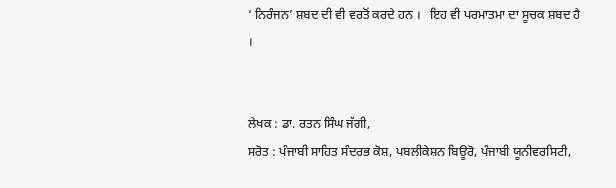‘ ਨਿਰੰਜਨ’ ਸ਼ਬਦ ਦੀ ਵੀ ਵਰਤੋਂ ਕਰਦੇ ਹਨ ।   ਇਹ ਵੀ ਪਰਮਾਤਮਾ ਦਾ ਸੂਚਕ ਸ਼ਬਦ ਹੈ ।


ਲੇਖਕ : ਡਾ. ਰਤਨ ਸਿੰਘ ਜੱਗੀ,
ਸਰੋਤ : ਪੰਜਾਬੀ ਸਾਹਿਤ ਸੰਦਰਭ ਕੋਸ਼, ਪਬਲੀਕੇਸ਼ਨ ਬਿਊਰੋ, ਪੰਜਾਬੀ ਯੂਨੀਵਰਸਿਟੀ,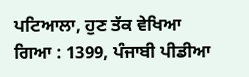ਪਟਿਆਲਾ, ਹੁਣ ਤੱਕ ਵੇਖਿਆ ਗਿਆ : 1399, ਪੰਜਾਬੀ ਪੀਡੀਆ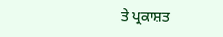ਤੇ ਪ੍ਰਕਾਸ਼ਤ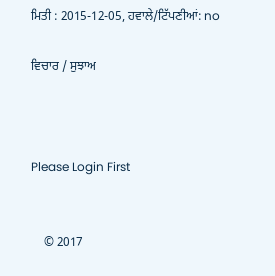ਮਿਤੀ : 2015-12-05, ਹਵਾਲੇ/ਟਿੱਪਣੀਆਂ: no

ਵਿਚਾਰ / ਸੁਝਾਅ



Please Login First


    © 2017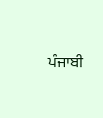ਪੰਜਾਬੀ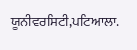ਯੂਨੀਵਰਸਿਟੀ,ਪਟਿਆਲਾ.